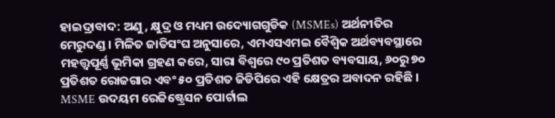ହାଇଦ୍ରାବାଦ: ଅଣୁ, କ୍ଷୁଦ୍ର ଓ ମଧ୍ୟମ ଉଦ୍ୟୋଗଗୁଡିକ (MSMEs) ଅର୍ଥନୀତିର ମେରୁଦଣ୍ଡ । ମିଳିତ ଜାତିସଂଘ ଅନୁସାରେ, ଏମଏସଏମଇ ବୈଶ୍ବିକ ଅର୍ଥବ୍ୟବସ୍ଥାରେ ମହତ୍ତ୍ବପୂର୍ଣ୍ଣ ଭୂମିକା ଗ୍ରହଣ କରେ, ସାରା ବିଶ୍ବରେ ୯୦ ପ୍ରତିଶତ ବ୍ୟବସାୟ, ୬୦ରୁ ୭୦ ପ୍ରତିଶତ ରୋଜଗାର ଏବଂ ୫୦ ପ୍ରତିଶତ ଜିଡିପିରେ ଏହି କ୍ଷେତ୍ରର ଅବାଦନ ରହିଛି । MSME ଉଦୟମ ରେଜିଷ୍ଟ୍ରେସନ ପୋର୍ଟାଲ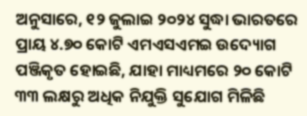ଅନୁସାରେ, ୧୨ ଜୁଲାଇ ୨୦୨୪ ସୁଦ୍ଧା ଭାରତରେ ପ୍ରାୟ ୪.୭୦ କୋଟି ଏମଏସଏମଇ ଉଦ୍ୟୋଗ ପଞ୍ଜିକୃତ ହୋଇଛି, ଯାହା ମାଧ୍ୟମରେ ୨୦ କୋଟି ୩୩ ଲକ୍ଷରୁ ଅଧିକ ନିଯୁକ୍ତି ସୁଯୋଗ ମିଳିଛି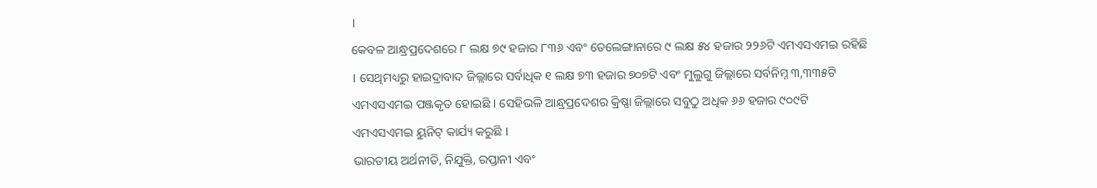।
କେବଳ ଆନ୍ଧ୍ରପ୍ରଦେଶରେ ୮ ଲକ୍ଷ ୭୯ ହଜାର ୮୩୬ ଏବଂ ତେଲେଙ୍ଗାନାରେ ୯ ଲକ୍ଷ ୫୪ ହଜାର ୨୨୬ଟି ଏମଏସଏମଇ ରହିଛି । ସେଥିମଧ୍ୟରୁ ହାଇଦ୍ରାବାଦ ଜିଲ୍ଲାରେ ସର୍ବାଧିକ ୧ ଲକ୍ଷ ୭୩ ହଜାର ୭୦୭ଟି ଏବଂ ମୁଲୁଗୁ ଜିଲ୍ଲାରେ ସର୍ବନିମ୍ନ ୩,୩୩୫ଟି ଏମଏସଏମଇ ପଞ୍ଜକୃତ ହୋଇଛି । ସେହିଭଳି ଆନ୍ଧ୍ରପ୍ରଦେଶର କ୍ରିଷ୍ଣା ଜିଲ୍ଲାରେ ସବୁଠୁ ଅଧିକ ୬୬ ହଜାର ୯୦୯ଟି ଏମଏସଏମଇ ୟୁନିଟ୍ କାର୍ଯ୍ୟ କରୁଛି ।
ଭାରତୀୟ ଅର୍ଥନୀତି, ନିଯୁକ୍ତି, ରପ୍ତାନୀ ଏବଂ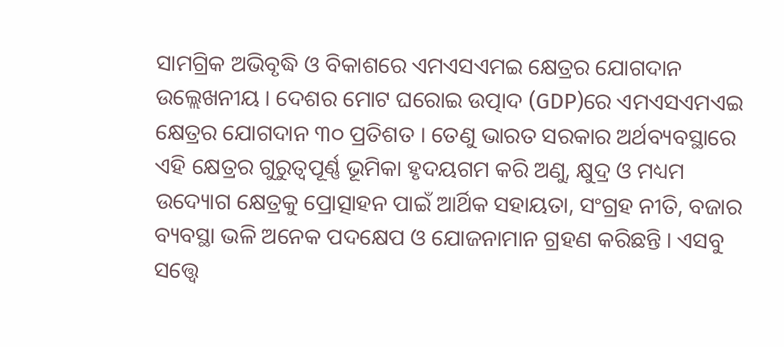ସାମଗ୍ରିକ ଅଭିବୃଦ୍ଧି ଓ ବିକାଶରେ ଏମଏସଏମଇ କ୍ଷେତ୍ରର ଯୋଗଦାନ ଉଲ୍ଲେଖନୀୟ । ଦେଶର ମୋଟ ଘରୋଇ ଉତ୍ପାଦ (GDP)ରେ ଏମଏସଏମଏଇ କ୍ଷେତ୍ରର ଯୋଗଦାନ ୩୦ ପ୍ରତିଶତ । ତେଣୁ ଭାରତ ସରକାର ଅର୍ଥବ୍ୟବସ୍ଥାରେ ଏହି କ୍ଷେତ୍ରର ଗୁରୁତ୍ବପୂର୍ଣ୍ଣ ଭୂମିକା ହୃଦୟଗମ କରି ଅଣୁ, କ୍ଷୁଦ୍ର ଓ ମଧ୍ୟମ ଉଦ୍ୟୋଗ କ୍ଷେତ୍ରକୁ ପ୍ରୋତ୍ସାହନ ପାଇଁ ଆର୍ଥିକ ସହାୟତା, ସଂଗ୍ରହ ନୀତି, ବଜାର ବ୍ୟବସ୍ଥା ଭଳି ଅନେକ ପଦକ୍ଷେପ ଓ ଯୋଜନାମାନ ଗ୍ରହଣ କରିଛନ୍ତି । ଏସବୁ ସତ୍ତ୍ବେ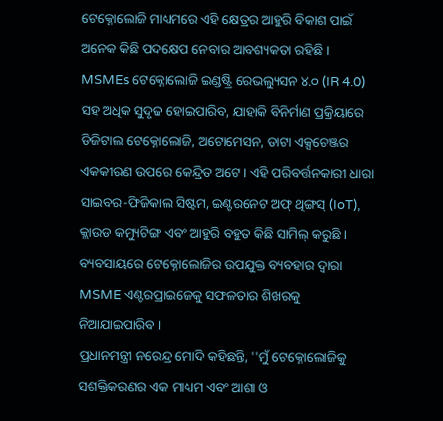ଟେକ୍ନୋଲୋଜି ମାଧ୍ୟମରେ ଏହି କ୍ଷେତ୍ରର ଆହୁରି ବିକାଶ ପାଇଁ ଅନେକ କିଛି ପଦକ୍ଷେପ ନେବାର ଆବଶ୍ୟକତା ରହିଛି ।
MSMEs ଟେକ୍ନୋଲୋଜି ଇଣ୍ଡଷ୍ଟ୍ରି ରେଭଲ୍ୟୁସନ ୪.୦ (IR 4.0) ସହ ଅଧିକ ସୁଦୃଢ ହୋଇପାରିବ, ଯାହାକି ବିନିର୍ମାଣ ପ୍ରକ୍ରିୟାରେ ଡିଜିଟାଲ ଟେକ୍ନୋଲୋଜି, ଅଟୋମେସନ, ଡାଟା ଏକ୍ସଚେଞ୍ଜର ଏକକୀରଣ ଉପରେ କେନ୍ଦ୍ରିତ ଅଟେ । ଏହି ପରିବର୍ତ୍ତନକାରୀ ଧାରା ସାଇବର-ଫିଜିକାଲ ସିଷ୍ଟମ, ଇଣ୍ଟରନେଟ ଅଫ୍ ଥିଙ୍ଗସ୍ (IoT), କ୍ଲାଉଡ କମ୍ୟୁଟିଙ୍ଗ ଏବଂ ଆହୁରି ବହୁତ କିଛି ସାମିଲ୍ କରୁଛି । ବ୍ୟବସାୟରେ ଟେକ୍ନୋଲୋଜିର ଉପଯୁକ୍ତ ବ୍ୟବହାର ଦ୍ବାରା MSME ଏଣ୍ଟରପ୍ରାଇଜେକୁ ସଫଳତାର ଶିଖରକୁ ନିଆଯାଇପାରିବ ।
ପ୍ରଧାନମନ୍ତ୍ରୀ ନରେନ୍ଦ୍ର ମୋଦି କହିଛନ୍ତି, ''ମୁଁ ଟେକ୍ନୋଲୋଜିକୁ ସଶକ୍ତିକରଣର ଏକ ମାଧ୍ୟମ ଏବଂ ଆଶା ଓ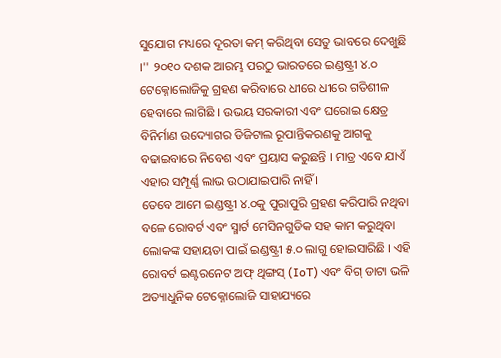ସୁଯୋଗ ମଧ୍ୟରେ ଦୂରତା କମ୍ କରିଥିବା ସେତୁ ଭାବରେ ଦେଖୁଛି ।'' ୨୦୧୦ ଦଶକ ଆରମ୍ଭ ପରଠୁ ଭାରତରେ ଇଣ୍ଡଷ୍ଟ୍ରୀ ୪.୦ ଟେକ୍ନୋଲୋଜିକୁ ଗ୍ରହଣ କରିବାରେ ଧୀରେ ଧୀରେ ଗତିଶୀଳ ହେବାରେ ଲାଗିଛି । ଉଭୟ ସରକାରୀ ଏବଂ ଘରୋଇ କ୍ଷେତ୍ର ବିନିର୍ମାଣ ଉଦ୍ୟୋଗର ଡିଜିଟାଲ ରୂପାନ୍ତିକରଣକୁ ଆଗକୁ ବଢାଇବାରେ ନିବେଶ ଏବଂ ପ୍ରୟାସ କରୁଛନ୍ତି । ମାତ୍ର ଏବେ ଯାଏଁ ଏହାର ସମ୍ପୂର୍ଣ୍ଣ ଲାଭ ଉଠାଯାଇପାରି ନାହିଁ ।
ତେବେ ଆମେ ଇଣ୍ଡଷ୍ଟ୍ରୀ ୪.୦କୁ ପୁରାପୁରି ଗ୍ରହଣ କରିପାରି ନଥିବା ବଳେ ରୋବର୍ଟ ଏବଂ ସ୍ମାର୍ଟ ମେସିନଗୁଡିକ ସହ କାମ କରୁଥିବା ଲୋକଙ୍କ ସହାୟତା ପାଇଁ ଇଣ୍ଡଷ୍ଟ୍ରୀ ୫.୦ ଲାଗୁ ହୋଇସାରିଛି । ଏହି ରୋବର୍ଟ ଇଣ୍ଟରନେଟ ଅଫ୍ ଥିଙ୍ଗସ୍ (IoT) ଏବଂ ବିଗ୍ ଡାଟା ଭଳି ଅତ୍ୟାଧୁନିକ ଟେକ୍ନୋଲୋଜି ସାହାଯ୍ୟରେ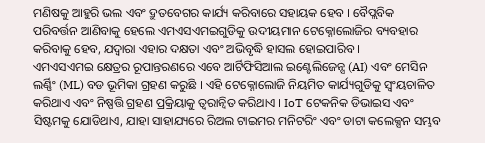ମଣିଷକୁ ଆହୁରି ଭଲ ଏବଂ ଦ୍ରୁତବେଗର କାର୍ଯ୍ୟ କରିବାରେ ସହାୟକ ହେବ । ବୈପ୍ଲବିକ ପରିବର୍ତ୍ତନ ଆଣିବାକୁ ହେଲେ ଏମଏସଏମଇଗୁଡିକୁ ଉଦୀୟମାନ ଟେକ୍ନୋଲୋଜିର ବ୍ୟବହାର କରିବାକୁ ହେବ, ଯଦ୍ବାରା ଏହାର ଦକ୍ଷତା ଏବଂ ଅଭିବୃଦ୍ଧି ହାସଲ ହୋଇପାରିବ ।
ଏମଏସଏମଇ କ୍ଷେତ୍ରର ରୂପାନ୍ତରଣରେ ଏବେ ଆର୍ଟିଫିସିଆଲ ଇଣ୍ଟେଲିଜେନ୍ସ (AI) ଏବଂ ମେସିନ ଲର୍ଣ୍ଣିଂ (ML) ବଡ ଭୂମିକା ଗ୍ରହଣ କରୁଛି । ଏହି ଟେକ୍ନୋଲୋଜି ନିୟମିତ କାର୍ଯ୍ୟଗୁଡିକୁ ସ୍ବଂୟଚାଳିତ କରିଥାଏ ଏବଂ ନିଷ୍ପତ୍ତି ଗ୍ରହଣ ପ୍ରକ୍ରିୟାକୁ ତ୍ବରାନ୍ବିତ କରିଥାଏ । IoT ଟେକନିକ ଡିଭାଇସ ଏବଂ ସିଷ୍ଟମକୁ ଯୋଡିଥାଏ, ଯାହା ସାହାଯ୍ୟରେ ରିଅଲ ଟାଇମର ମନିଟରିଂ ଏବଂ ଡାଟା କଲେକ୍ସନ ସମ୍ଭବ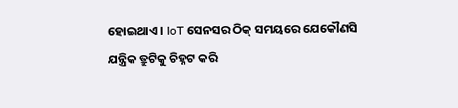ହୋଇଥାଏ । IoT ସେନସର ଠିକ୍ ସମୟରେ ଯେକୌଣସି ଯନ୍ତ୍ରିକ ତ୍ରୁଟିକୁ ଚିହ୍ନଟ କରି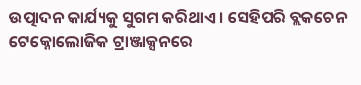ଉତ୍ପାଦନ କାର୍ଯ୍ୟକୁ ସୁଗମ କରିଥାଏ । ସେହିପରି ବ୍ଲକଚେନ ଟେକ୍ନୋଲୋଜିକ ଟ୍ରାଞ୍ଜାକ୍ସନରେ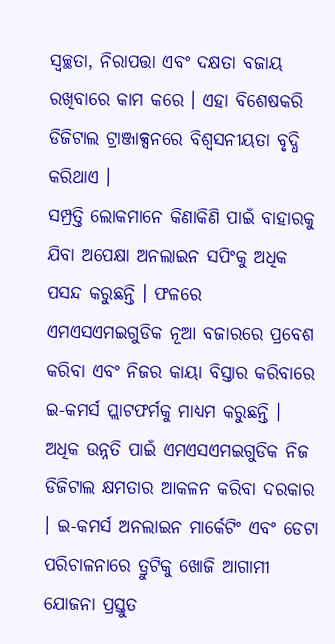ସ୍ବଚ୍ଛତା, ନିରାପତ୍ତା ଏବଂ ଦକ୍ଷତା ବଜାୟ ରଖିବାରେ କାମ କରେ । ଏହା ବିଶେଷକରି ଡିଜିଟାଲ ଟ୍ରାଞ୍ଜାକ୍ସନରେ ବିଶ୍ବସନୀୟତା ବୃଦ୍ଧି କରିଥାଏ ।
ସମ୍ପ୍ରତ୍ତି ଲୋକମାନେ କିଣାକିଣି ପାଇଁ ବାହାରକୁ ଯିବା ଅପେକ୍ଷା ଅନଲାଇନ ସପିଂକୁ ଅଧିକ ପସନ୍ଦ କରୁଛନ୍ତି । ଫଳରେ ଏମଏସଏମଇଗୁଡିକ ନୂଆ ବଜାରରେ ପ୍ରବେଶ କରିବା ଏବଂ ନିଜର କାୟା ବିସ୍ତାର କରିବାରେ ଇ-କମର୍ସ ପ୍ଲାଟଫର୍ମକୁ ମାଧ୍ୟମ କରୁଛନ୍ତି । ଅଧିକ ଉନ୍ନତି ପାଇଁ ଏମଏସଏମଇଗୁଡିକ ନିଜ ଡିଜିଟାଲ କ୍ଷମତାର ଆକଳନ କରିବା ଦରକାର । ଇ-କମର୍ସ ଅନଲାଇନ ମାର୍କେଟିଂ ଏବଂ ଡେଟା ପରିଚାଳନାରେ ତ୍ରୁଟିକୁ ଖୋଜି ଆଗାମୀ ଯୋଜନା ପ୍ରସ୍ତୁତ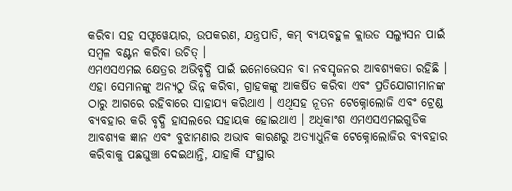କରିବା ସହ ସଫ୍ଟୱେୟାର, ଉପକରଣ, ଯନ୍ତ୍ରପାତି, କମ୍ ବ୍ୟୟବହୁଳ କ୍ଲାଉଡ ସଲ୍ୟୁସନ ପାଇଁ ସମ୍ବଳ ବଣ୍ଟନ କରିବା ଉଚିତ୍ ।
ଏମଏସଏମଇ କ୍ଷେତ୍ରର ଅଭିବୃଦ୍ଧି ପାଇଁ ଇନୋଭେସନ ବା ନବସୃଜନର ଆବଶ୍ୟକତା ରହିଛି । ଏହା ସେମାନଙ୍କୁ ଅନ୍ୟଠୁ ଭିନ୍ନ କରିବା, ଗ୍ରାହକଙ୍କୁ ଆକର୍ଷିତ କରିବା ଏବଂ ପ୍ରତିଯୋଗୀମାନଙ୍କ ଠାରୁ ଆଗରେ ରହିବାରେ ସାହାଯ୍ୟ କରିଥାଏ । ଏଥିସହ ନୂତନ ଟେକ୍ନୋଲୋଜି ଏବଂ ଟ୍ରେଣ୍ଡ ବ୍ୟବହାର କରି ବୃଦ୍ଧି ହାସଲରେ ସହାୟକ ହୋଇଥାଏ । ଅଧିକାଂଶ ଏମଏସଏମଇଗୁଡିକ ଆବଶ୍ୟକ ଜ୍ଞାନ ଏବଂ ବୁଝାମଣାର ଅଭାବ କାରଣରୁ ଅତ୍ୟାଧୁନିକ ଟେକ୍ନୋଲୋଜିର ବ୍ୟବହାର କରିବାକୁ ପଛଘୁଞ୍ଚା ଦେଇଥାନ୍ତି, ଯାହାକି ସଂସ୍ଥାର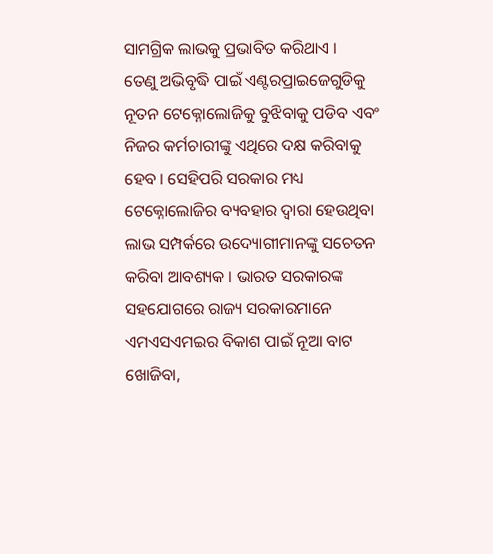ସାମଗ୍ରିକ ଲାଭକୁ ପ୍ରଭାବିତ କରିଥାଏ ।
ତେଣୁ ଅଭିବୃଦ୍ଧି ପାଇଁ ଏଣ୍ଟରପ୍ରାଇଜେଗୁଡିକୁ ନୂତନ ଟେକ୍ନୋଲୋଜିକୁ ବୁଝିବାକୁ ପଡିବ ଏବଂ ନିଜର କର୍ମଚାରୀଙ୍କୁ ଏଥିରେ ଦକ୍ଷ କରିବାକୁ ହେବ । ସେହିପରି ସରକାର ମଧ୍ୟ ଟେକ୍ନୋଲୋଜିର ବ୍ୟବହାର ଦ୍ବାରା ହେଉଥିବା ଲାଭ ସମ୍ପର୍କରେ ଉଦ୍ୟୋଗୀମାନଙ୍କୁ ସଚେତନ କରିବା ଆବଶ୍ୟକ । ଭାରତ ସରକାରଙ୍କ ସହଯୋଗରେ ରାଜ୍ୟ ସରକାରମାନେ ଏମଏସଏମଇର ବିକାଶ ପାଇଁ ନୂଆ ବାଟ ଖୋଜିବା,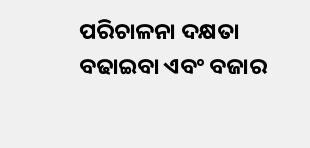ପରିଚାଳନା ଦକ୍ଷତା ବଢାଇବା ଏବଂ ବଜାର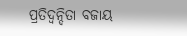ପ୍ରତିଦ୍ବନ୍ଦିତା ବଜାୟ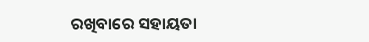ରଖିବାରେ ସହାୟତା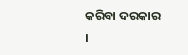କରିବା ଦରକାର ।